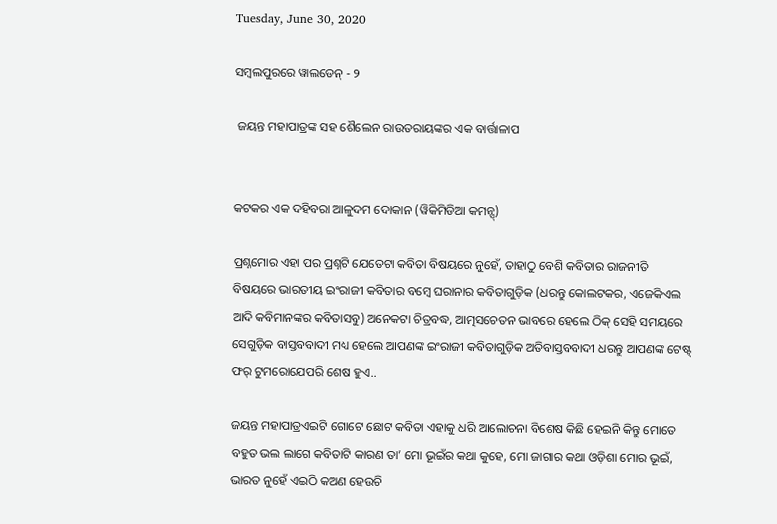Tuesday, June 30, 2020

ସମ୍ବଲପୁରରେ ୱାଲଡେନ୍ - ୨

 ଜୟନ୍ତ ମହାପାତ୍ରଙ୍କ ସହ ଶୈଲେନ ରାଉତରାୟଙ୍କର ଏକ ବାର୍ତ୍ତାଳାପ


କଟକର ଏକ ଦହିବରା ଆଳୁଦମ ଦୋକାନ (ୱିକିମିଡିଆ କମନ୍ସ୍)

ପ୍ରଶ୍ନମୋର ଏହା ପର ପ୍ରଶ୍ନଟି ଯେତେଟା କବିତା ବିଷୟରେ ନୁହେଁ, ତାହାଠୁ ବେଶି କବିତାର ରାଜନୀତି ବିଷୟରେ ଭାରତୀୟ ଇଂରାଜୀ କବିତାର ବମ୍ବେ ଘରାନାର କବିତାଗୁଡ଼ିକ (ଧରନ୍ତୁ କୋଲଟକର, ଏଜେକିଏଲ ଆଦି କବିମାନଙ୍କର କବିତାସବୁ) ଅନେକଟା ଚିତ୍ରବଦ୍ଧ, ଆତ୍ମସଚେତନ ଭାବରେ ହେଲେ ଠିକ୍ ସେହି ସମୟରେ ସେଗୁଡ଼ିକ ବାସ୍ତବବାଦୀ ମଧ୍ୟ ହେଲେ ଆପଣଙ୍କ ଇଂରାଜୀ କବିତାଗୁଡ଼ିକ ଅତିବାସ୍ତବବାଦୀ ଧରନ୍ତୁ ଆପଣଙ୍କ ଟେଷ୍ଟ୍ ଫର୍ ଟୁମରୋଯେପରି ଶେଷ ହୁଏ..

ଜୟନ୍ତ ମହାପାତ୍ରଏଇଟି ଗୋଟେ ଛୋଟ କବିତା ଏହାକୁ ଧରି ଆଲୋଚନା ବିଶେଷ କିଛି ହେଇନି କିନ୍ତୁ ମୋତେ ବହୁତ ଭଲ ଲାଗେ କବିତାଟି କାରଣ ତା’ ମୋ ଭୂଇଁର କଥା କୁହେ, ମୋ ଜାଗାର କଥା ଓଡ଼ିଶା ମୋର ଭୂଇଁ, ଭାରତ ନୁହେଁ ଏଇଠି କଅଣ ହେଉଚି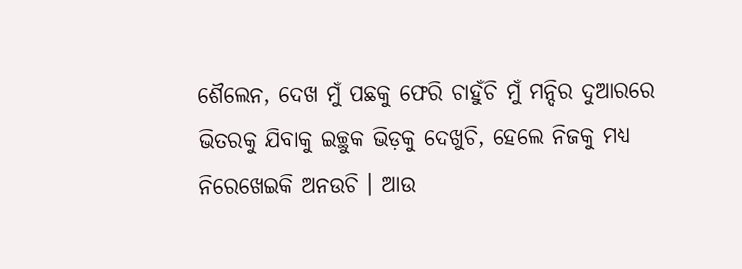ଶୈଲେନ, ଦେଖ ମୁଁ ପଛକୁ ଫେରି ଚାହୁଁଚି ମୁଁ ମନ୍ଦିର ଦୁଆରରେ ଭିତରକୁ ଯିବାକୁ ଇଚ୍ଛୁକ ଭିଡ଼କୁ ଦେଖୁଚି, ହେଲେ ନିଜକୁ ମଧ୍ୟ ନିରେଖେଇକି ଅନଉଚି । ଆଉ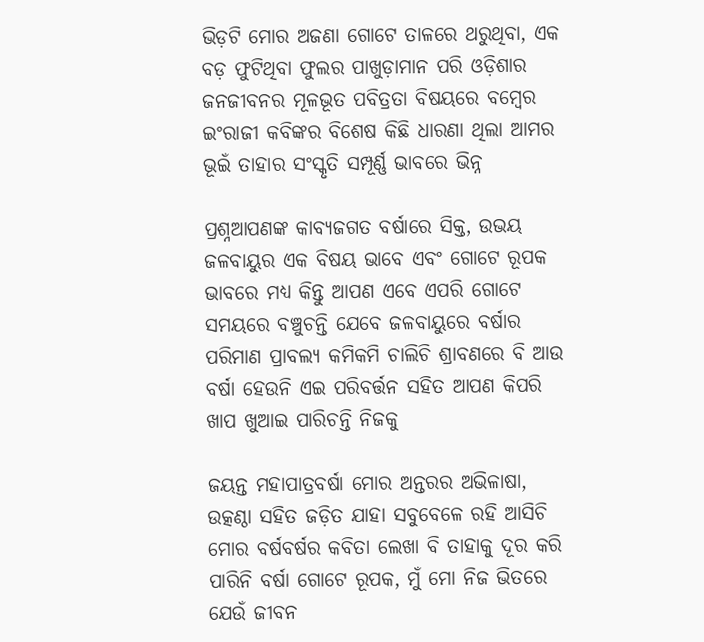ଭିଡ଼ଟି ମୋର ଅଜଣା ଗୋଟେ ତାଳରେ ଥରୁଥିବା, ଏକ ବଡ଼ ଫୁଟିଥିବା ଫୁଲର ପାଖୁଡ଼ାମାନ ପରି ଓଡ଼ିଶାର ଜନଜୀବନର ମୂଳଭୂତ ପବିତ୍ରତା ବିଷୟରେ ବମ୍ବେର ଇଂରାଜୀ କବିଙ୍କର ବିଶେଷ କିଛି ଧାରଣା ଥିଲା ଆମର ଭୂଇଁ ତାହାର ସଂସ୍କୃତି ସମ୍ପୂର୍ଣ୍ଣ ଭାବରେ ଭିନ୍ନ

ପ୍ରଶ୍ନଆପଣଙ୍କ କାବ୍ୟଜଗତ ବର୍ଷାରେ ସିକ୍ତ, ଉଭୟ ଜଳବାୟୁର ଏକ ବିଷୟ ଭାବେ ଏବଂ ଗୋଟେ ରୂପକ ଭାବରେ ମଧ୍ୟ କିନ୍ତୁ ଆପଣ ଏବେ ଏପରି ଗୋଟେ ସମୟରେ ବଞ୍ଚୁଚନ୍ତି ଯେବେ ଜଳବାୟୁରେ ବର୍ଷାର ପରିମାଣ ପ୍ରାବଲ୍ୟ କମିକମି ଚାଲିଚି ଶ୍ରାବଣରେ ବି ଆଉ ବର୍ଷା ହେଉନି ଏଇ ପରିବର୍ତ୍ତନ ସହିତ ଆପଣ କିପରି ଖାପ ଖୁଆଇ ପାରିଚନ୍ତି ନିଜକୁ

ଜୟନ୍ତ ମହାପାତ୍ରବର୍ଷା ମୋର ଅନ୍ତରର ଅଭିଳାଷା, ଉତ୍କଣ୍ଠା ସହିତ ଜଡ଼ିତ ଯାହା ସବୁବେଳେ ରହି ଆସିଚି ମୋର ବର୍ଷବର୍ଷର କବିତା ଲେଖା ବି ତାହାକୁ ଦୂର କରି ପାରିନି ବର୍ଷା ଗୋଟେ ରୂପକ, ମୁଁ ମୋ ନିଜ ଭିତରେ ଯେଉଁ ଜୀବନ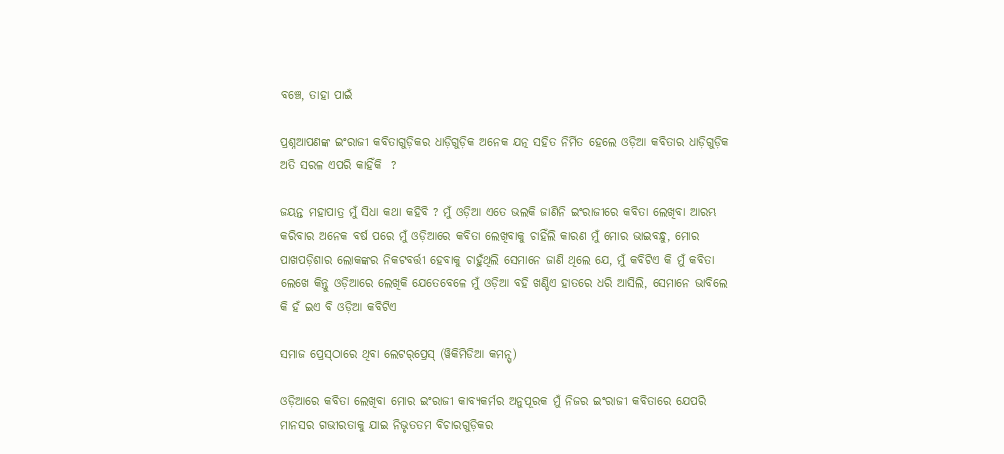ବଞ୍ଚେ, ତାହା ପାଇଁ

ପ୍ରଶ୍ନଆପଣଙ୍କ ଇଂରାଜୀ କବିତାଗୁଡ଼ିକର ଧାଡ଼ିଗୁଡ଼ିକ ଅନେକ ଯତ୍ନ ସହିତ ନିର୍ମିତ ହେଲେ ଓଡ଼ିଆ କବିତାର ଧାଡ଼ିଗୁଡ଼ିକ ଅତି ସରଳ ଏପରି କାହିଁକି  ?

ଜୟନ୍ତ ମହାପାତ୍ର ମୁଁ ସିଧା କଥା କହିବି ? ମୁଁ ଓଡ଼ିଆ ଏତେ ଭଲକି ଜାଣିନି ଇଂରାଜୀରେ କବିତା ଲେଖିବା ଆରମ୍ଭ କରିବାର ଅନେକ ବର୍ଷ ପରେ ମୁଁ ଓଡ଼ିଆରେ କବିତା ଲେଖିବାକୁ ଚାହିଁଲି କାରଣ ମୁଁ ମୋର ଭାଇବନ୍ଧୁ, ମୋର ପାଖପଡ଼ିଶାର ଲୋକଙ୍କର ନିକଟବର୍ତ୍ତୀ ହେବାକୁ ଚାହୁଁଥିଲି ସେମାନେ ଜାଣି ଥିଲେ ଯେ, ମୁଁ କବିଟିଏ କି ମୁଁ କବିତା ଲେଖେ କିନ୍ତୁ ଓଡ଼ିଆରେ ଲେଖିକି ଯେତେବେଳେ ମୁଁ ଓଡ଼ିଆ ବହି ଖଣ୍ଡିଏ ହାତରେ ଧରି ଆସିଲି, ସେମାନେ ଭାବିଲେ କି ହଁ ଇଏ ବି ଓଡ଼ିଆ କବିଟିଏ

ସମାଜ ପ୍ରେସ୍‌ଠାରେ ଥିବା ଲେଟର୍‌ପ୍ରେସ୍ (ୱିକିମିଡିଆ କମନ୍ସ୍)

ଓଡ଼ିଆରେ କବିତା ଲେଖିବା ମୋର ଇଂରାଜୀ କାବ୍ୟକର୍ମର ଅନୁପୂରକ ମୁଁ ନିଜର ଇଂରାଜୀ କବିତାରେ ଯେପରି ମାନସର ଗଭୀରତାକୁ ଯାଇ ନିଭୃତତମ ବିଚାରଗୁଡ଼ିକର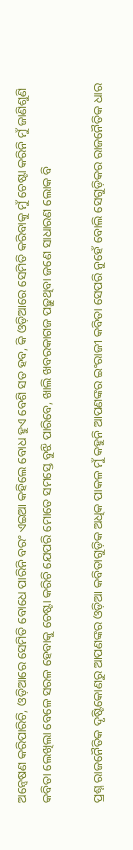ଅନ୍ୱେଷଣ କରିପାରିଚି, ଓଡ଼ିଆରେ ସେମିତି ବୋଧେ ପାରିନି ବରଂ ଏଇଆ କହିଲେ ବୋଧ ହୁଏ ବେଶି ସତ ହବ, କି ଓଡ଼ିଆରେ ସେମିତି କରିବାକୁ ମୁଁ ଚେଷ୍ଟା କରିନି ମୁଁ ଜାଣିଶୁଣି କବିତା ଲେଖିଲା ବେଳେ ସରଳ ହେବାକୁ ଚେଷ୍ଟା କରିଚି ଯେପରି ମୋତେ ସମସ୍ତେ ବୁଝି ପାରିବେ, ଖାଲି ଖବରକାଗଜ ପଢ଼ୁଥିବା ଜଣେ ସାଧାରଣ ଲୋକ ବି

ପ୍ରଶ୍ନ ରାଜନୈତିକ ଦୃଷ୍ଟିକୋଣରୁ ଆପଣଙ୍କର ଓଡ଼ିଆ କବିତାଗୁଡ଼ିକ ଅଧିକ ପାକଳ ମୁଁ କହୁନି ଆପଣଙ୍କର ଇଂରାଜୀ କବିତା ସେପରି ନୁହେଁ ବୋଲି ସେଗୁଡ଼ିକର ରାଜନୈତିକ ଧାର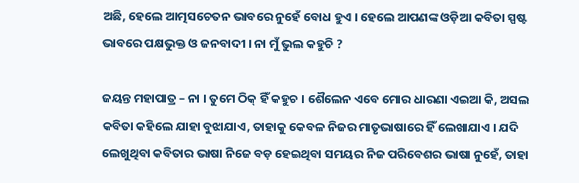ଅଛି, ହେଲେ ଆତ୍ମସଚେତନ ଭାବରେ ନୁହେଁ ବୋଧ ହୁଏ । ହେଲେ ଆପଣଙ୍କ ଓଡ଼ିଆ କବିତା ସ୍ପଷ୍ଟ ଭାବରେ ପକ୍ଷଭୁକ୍ତ ଓ ଜନବାଦୀ । ନା ମୁଁ ଭୁଲ କହୁଚି ?

ଜୟନ୍ତ ମହାପାତ୍ର – ନା । ତୁମେ ଠିକ୍ ହିଁ କହୁଚ । ଶୈଲେନ ଏବେ ମୋର ଧାରଣା ଏଇଆ କି, ଅସଲ କବିତା କହିଲେ ଯାହା ବୁଝାଯାଏ, ତାହାକୁ କେବଳ ନିଜର ମାତୃଭାଷାରେ ହିଁ ଲେଖାଯାଏ । ଯଦି ଲେଖୁଥିବା କବିତାର ଭାଷା ନିଜେ ବଡ଼ ହେଇଥିବା ସମୟର ନିଜ ପରିବେଶର ଭାଷା ନୁହେଁ, ତାହା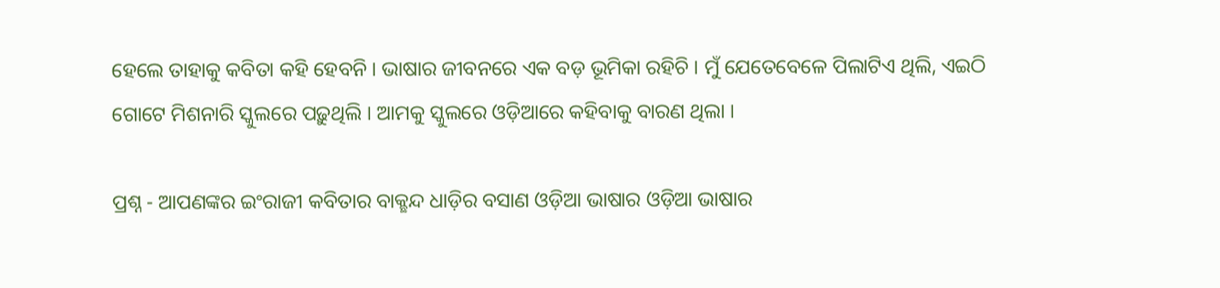ହେଲେ ତାହାକୁ କବିତା କହି ହେବନି । ଭାଷାର ଜୀବନରେ ଏକ ବଡ଼ ଭୂମିକା ରହିଚି । ମୁଁ ଯେତେବେଳେ ପିଲାଟିଏ ଥିଲି, ଏଇଠି ଗୋଟେ ମିଶନାରି ସ୍କୁଲରେ ପଢ଼ୁଥିଲି । ଆମକୁ ସ୍କୁଲରେ ଓଡ଼ିଆରେ କହିବାକୁ ବାରଣ ଥିଲା ।

ପ୍ରଶ୍ନ - ଆପଣଙ୍କର ଇଂରାଜୀ କବିତାର ବାକ୍ଛନ୍ଦ ଧାଡ଼ିର ବସାଣ ଓଡ଼ିଆ ଭାଷାର ଓଡ଼ିଆ ଭାଷାର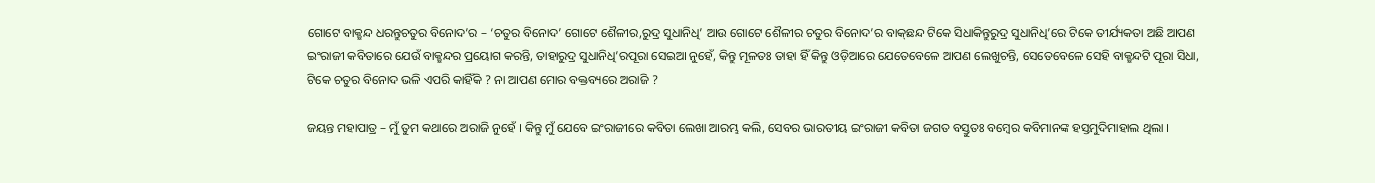ଗୋଟେ ବାକ୍ଛନ୍ଦ ଧରନ୍ତୁଚତୁର ବିନୋଦ’ର – ‘ଚତୁର ବିନୋଦ’ ଗୋଟେ ଶୈଳୀର,ରୁଦ୍ର ସୁଧାନିଧି’ ଆଉ ଗୋଟେ ଶୈଳୀର ଚତୁର ବିନୋଦ’ର ବାକ୍‌ଛନ୍ଦ ଟିକେ ସିଧାକିନ୍ତୁରୁଦ୍ର ସୁଧାନିଧି’ରେ ଟିକେ ତୀର୍ଯ୍ୟକତା ଅଛି ଆପଣ ଇଂରାଜୀ କବିତାରେ ଯେଉଁ ବାକ୍ଛନ୍ଦର ପ୍ରୟୋଗ କରନ୍ତି, ତାହାରୁଦ୍ର ସୁଧାନିଧି’ରପୂରା ସେଇଆ ନୁହେଁ, କିନ୍ତୁ ମୂଳତଃ ତାହା ହିଁ କିନ୍ତୁ ଓଡ଼ିଆରେ ଯେତେବେଳେ ଆପଣ ଲେଖୁଚନ୍ତି, ସେତେବେଳେ ସେହି ବାକ୍ଛନ୍ଦଟି ପୂରା ସିଧା, ଟିକେ ଚତୁର ବିନୋଦ ଭଳି ଏପରି କାହିଁକି ? ନା ଆପଣ ମୋର ବକ୍ତବ୍ୟରେ ଅରାଜି ?

ଜୟନ୍ତ ମହାପାତ୍ର – ମୁଁ ତୁମ କଥାରେ ଅରାଜି ନୁହେଁ । କିନ୍ତୁ ମୁଁ ଯେବେ ଇଂରାଜୀରେ କବିତା ଲେଖା ଆରମ୍ଭ କଲି, ସେବର ଭାରତୀୟ ଇଂରାଜୀ କବିତା ଜଗତ ବସ୍ତୁତଃ ବମ୍ବେର କବିମାନଙ୍କ ହସ୍ତମୁଦିମାହାଲ ଥିଲା ।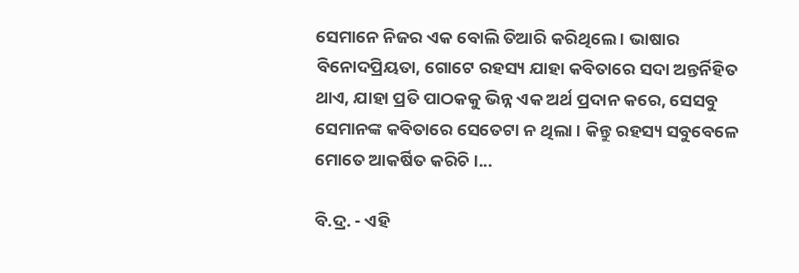ସେମାନେ ନିଜର ଏକ ବୋଲି ତିଆରି କରିଥିଲେ । ଭାଷାର ବିନୋଦପ୍ରିୟତା, ଗୋଟେ ରହସ୍ୟ ଯାହା କବିତାରେ ସଦା ଅନ୍ତର୍ନିହିତ ଥାଏ, ଯାହା ପ୍ରତି ପାଠକକୁ ଭିନ୍ନ ଏକ ଅର୍ଥ ପ୍ରଦାନ କରେ, ସେସବୁ ସେମାନଙ୍କ କବିତାରେ ସେତେଟା ନ ଥିଲା । କିନ୍ତୁ ରହସ୍ୟ ସବୁବେଳେ ମୋତେ ଆକର୍ଷିତ କରିଚି ।...

ବି.ଦ୍ର. - ଏହି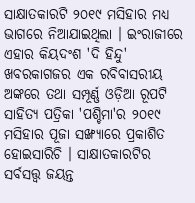ସାକ୍ଷାତକାରଟି ୨୦୧୯ ମସିହାର ମଧ୍ୟ ଭାଗରେ ନିଆଯାଇଥିଲା । ଇଂରାଜୀରେ ଏହାର କିୟଦଂଶ 'ଦି ହିନ୍ଦୁ' ଖବରକାଗଜର ଏକ ରବିବାସରୀୟ ଅଙ୍କରେ ତଥା ସମ୍ପୂର୍ଣ୍ଣ ଓଡ଼ିଆ ରୂପଟି ସାହିତ୍ୟ ପତ୍ରିକା 'ପଶ୍ଚିମା'ର ୨୦୧୯ ମସିହାର ପୂଜା ସଙ୍ଖ୍ୟାରେ ପ୍ରକାଶିତ ହୋଇସାରିଚି । ସାକ୍ଷାତକାରଟିର ସର୍ବସତ୍ତ୍ୱ ଜୟନ୍ତ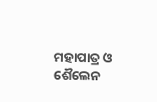ମହାପାତ୍ର ଓ ଶୈଲେନ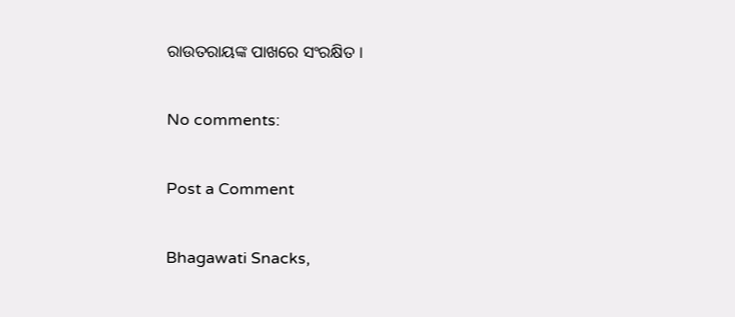ରାଉତରାୟଙ୍କ ପାଖରେ ସଂରକ୍ଷିତ ।

No comments:

Post a Comment

Bhagawati Snacks,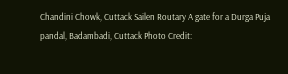Chandini Chowk, Cuttack Sailen Routary A gate for a Durga Puja pandal, Badambadi, Cuttack Photo Credit: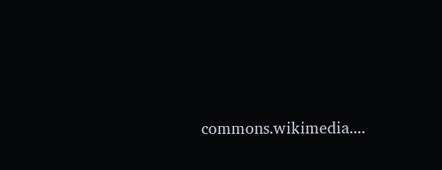commons.wikimedia....